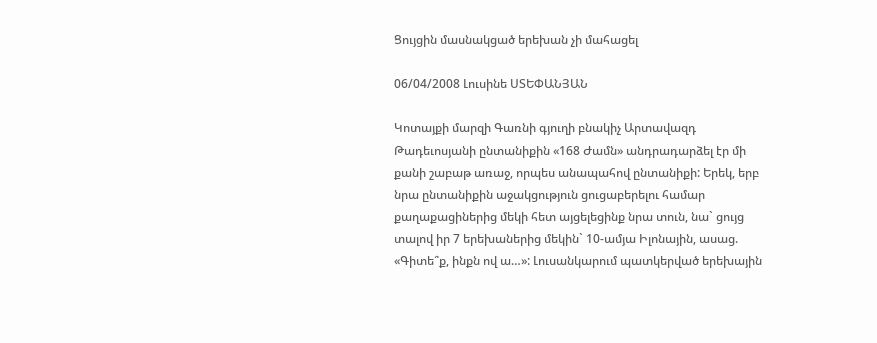Ցույցին մասնակցած երեխան չի մահացել

06/04/2008 Լուսինե ՍՏԵՓԱՆՅԱՆ

Կոտայքի մարզի Գառնի գյուղի բնակիչ Արտավազդ Թադեւոսյանի ընտանիքին «168 Ժամն» անդրադարձել էր մի քանի շաբաթ առաջ, որպես անապահով ընտանիքի: Երեկ, երբ նրա ընտանիքին աջակցություն ցուցաբերելու համար քաղաքացիներից մեկի հետ այցելեցինք նրա տուն, նա` ցույց տալով իր 7 երեխաներից մեկին` 10-ամյա Իլոնային, ասաց. «Գիտե՞ք, ինքն ով ա…»: Լուսանկարում պատկերված երեխային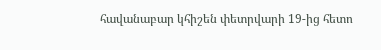հավանաբար կհիշեն փետրվարի 19-ից հետո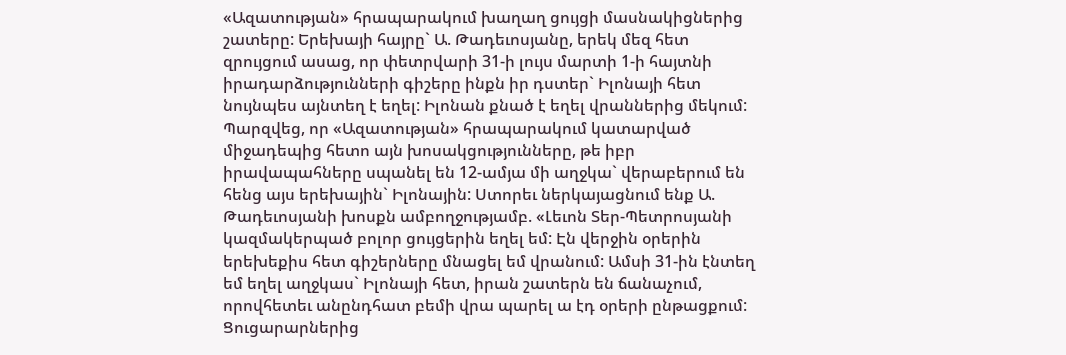«Ազատության» հրապարակում խաղաղ ցույցի մասնակիցներից շատերը: Երեխայի հայրը` Ա. Թադեւոսյանը, երեկ մեզ հետ զրույցում ասաց, որ փետրվարի 31-ի լույս մարտի 1-ի հայտնի իրադարձությունների գիշերը ինքն իր դստեր` Իլոնայի հետ նույնպես այնտեղ է եղել: Իլոնան քնած է եղել վրաններից մեկում: Պարզվեց, որ «Ազատության» հրապարակում կատարված միջադեպից հետո այն խոսակցությունները, թե իբր իրավապահները սպանել են 12-ամյա մի աղջկա` վերաբերում են հենց այս երեխային` Իլոնային: Ստորեւ ներկայացնում ենք Ա. Թադեւոսյանի խոսքն ամբողջությամբ. «Լեւոն Տեր-Պետրոսյանի կազմակերպած բոլոր ցույցերին եղել եմ: Էն վերջին օրերին երեխեքիս հետ գիշերները մնացել եմ վրանում: Ամսի 31-ին էնտեղ եմ եղել աղջկաս` Իլոնայի հետ, իրան շատերն են ճանաչում, որովհետեւ անընդհատ բեմի վրա պարել ա էդ օրերի ընթացքում: Ցուցարարներից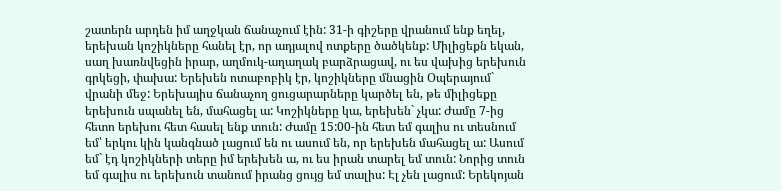շատերն արդեն իմ աղջկան ճանաչում էին: 31-ի գիշերը վրանում ենք եղել, երեխան կոշիկները հանել էր, որ ադյալով ոտքերը ծածկենք: Միլիցեքն եկան, սաղ խառնվեցին իրար, աղմուկ-աղաղակ բարձրացավ, ու ես վախից երեխուն գրկեցի, փախա: Երեխեն ոտաբոբիկ էր, կոշիկները մնացին Օպերայում` վրանի մեջ: Երեխայիս ճանաչող ցուցարարները կարծել են, թե միլիցեքը երեխուն սպանել են, մահացել ա: Կոշիկները կա, երեխեն` չկա: Ժամը 7-ից հետո երեխու հետ հասել ենք տուն: Ժամը 15:00-ին հետ եմ գալիս ու տեսնում եմ՝ երկու կին կանգնած լացում են ու ասում են, որ երեխեն մահացել ա: Ասում եմ` էդ կոշիկների տերը իմ երեխեն ա, ու ես իրան տարել եմ տուն: Նորից տուն եմ գալիս ու երեխուն տանում իրանց ցույց եմ տալիս: Էլ չեն լացում: Երեկոյան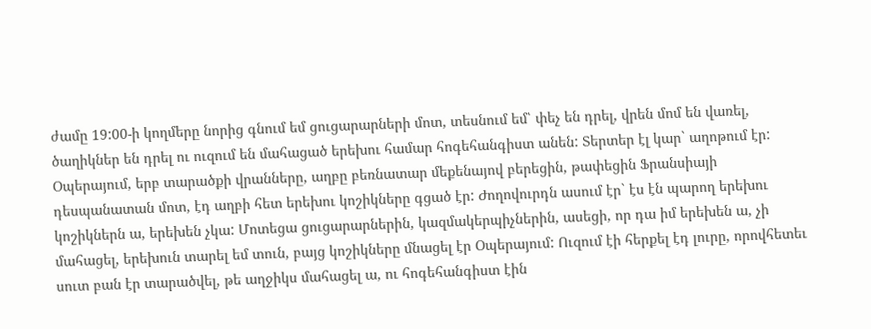ժամը 19:00-ի կողմերը նորից գնում եմ ցուցարարների մոտ, տեսնում եմ՝ փեչ են դրել, վրեն մոմ են վառել, ծաղիկներ են դրել ու ուզում են մահացած երեխու համար հոգեհանգիստ անեն: Տերտեր էլ կար` աղոթում էր: Օպերայում, երբ տարածքի վրանները, աղբը բեռնատար մեքենայով բերեցին, թափեցին Ֆրանսիայի դեսպանատան մոտ, էդ աղբի հետ երեխու կոշիկները գցած էր: Ժողովուրդն ասում էր` էս էն պարող երեխու կոշիկներն ա, երեխեն չկա: Մոտեցա ցուցարարներին, կազմակերպիչներին, ասեցի, որ դա իմ երեխեն ա, չի մահացել, երեխուն տարել եմ տուն, բայց կոշիկները մնացել էր Օպերայում: Ուզում էի հերքել էդ լուրը, որովհետեւ սուտ բան էր տարածվել, թե աղջիկս մահացել ա, ու հոգեհանգիստ էին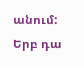անում: Երբ դա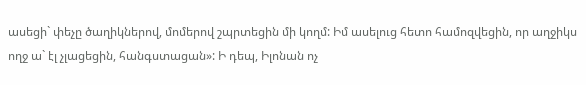ասեցի` փեչը ծաղիկներով, մոմերով շպրտեցին մի կողմ: Իմ ասելուց հետո համոզվեցին, որ աղջիկս ողջ ա` էլ չլացեցին, հանգստացան»: Ի դեպ, Իլոնան ոչ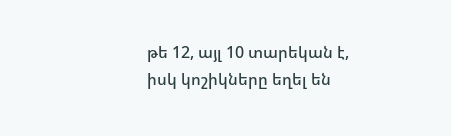թե 12, այլ 10 տարեկան է, իսկ կոշիկները եղել են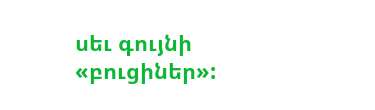սեւ գույնի «բուցիներ»: